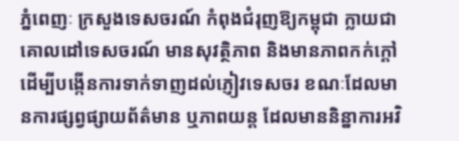ភ្នំពេញៈ ក្រសួងទេសចរណ៍ កំពុងជំរុញឱ្យកម្ពុជា ក្លាយជាគោលដៅទេសចរណ៍ មានសុវត្ថិភាព និងមានភាពកក់ក្តៅ ដើម្បីបង្កើនការទាក់ទាញដល់ភ្ញៀវទេសចរ ខណៈដែលមានការផ្សព្វផ្សាយព័ត៌មាន ឬភាពយន្ត ដែលមាននិន្នាការអវិ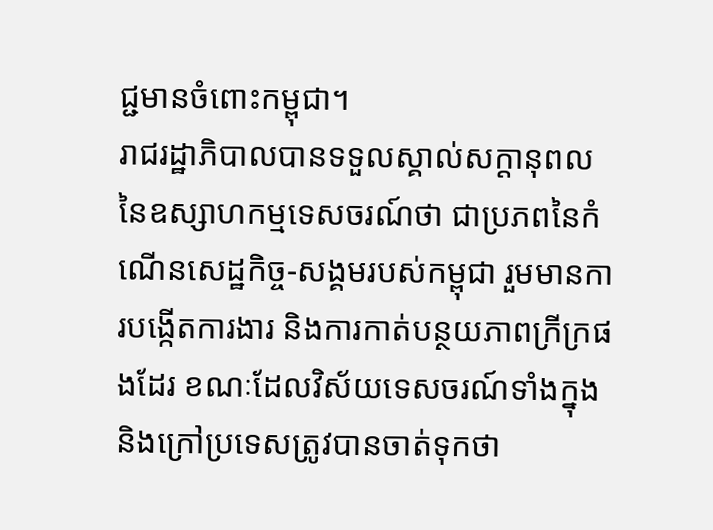ជ្ជមានចំពោះកម្ពុជា។
រាជរដ្ឋាភិបាលបានទទួលស្គាល់សក្ដានុពលនៃឧស្សាហកម្មទេសចរណ៍ថា ជាប្រភពនៃកំណើនសេដ្ឋកិច្ច-សង្គមរបស់កម្ពុជា រួមមានការបង្កើតការងារ និងការកាត់បន្ថយភាពក្រីក្រផងដែរ ខណៈដែលវិស័យទេសចរណ៍ទាំងក្នុងនិងក្រៅប្រទេសត្រូវបានចាត់ទុកថា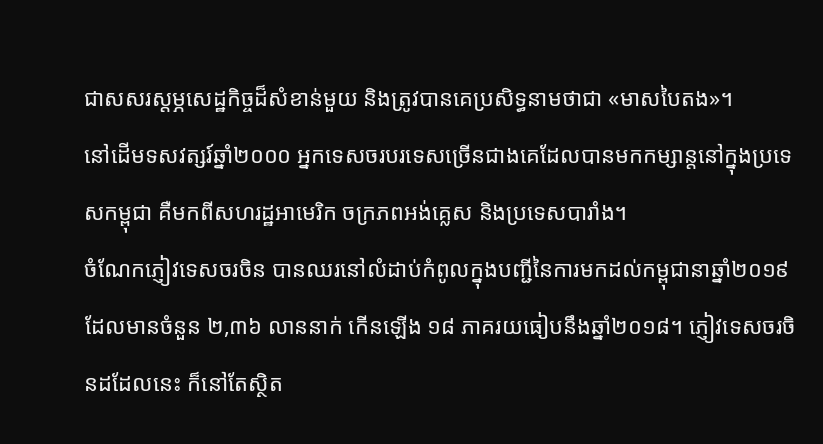ជាសសរស្តម្ភសេដ្ឋកិច្ចដ៏សំខាន់មួយ និងត្រូវបានគេប្រសិទ្ធនាមថាជា «មាសបៃតង»។
នៅដើមទសវត្សរ៍ឆ្នាំ២០០០ អ្នកទេសចរបរទេសច្រើនជាងគេដែលបានមកកម្សាន្តនៅក្នុងប្រទេសកម្ពុជា គឺមកពីសហរដ្ឋអាមេរិក ចក្រភពអង់គ្លេស និងប្រទេសបារាំង។
ចំណែកភ្ញៀវទេសចរចិន បានឈរនៅលំដាប់កំពូលក្នុងបញ្ជីនៃការមកដល់កម្ពុជានាឆ្នាំ២០១៩ ដែលមានចំនួន ២,៣៦ លាននាក់ កើនឡើង ១៨ ភាគរយធៀបនឹងឆ្នាំ២០១៨។ ភ្ញៀវទេសចរចិនដដែលនេះ ក៏នៅតែស្ថិត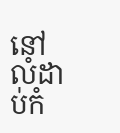នៅលំដាប់កំ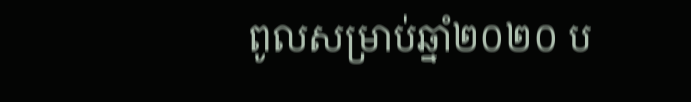ពូលសម្រាប់ឆ្នាំ២០២០ ប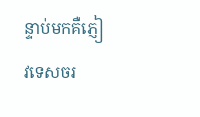ន្ទាប់មកគឺភ្ញៀវទេសចរ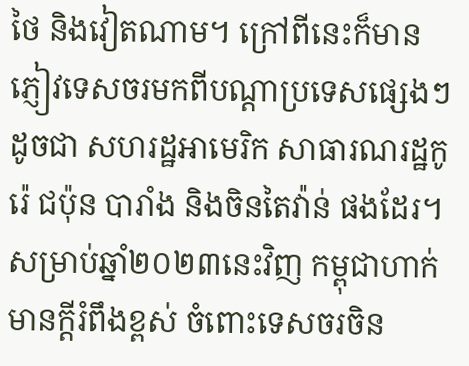ថៃ និងវៀតណាម។ ក្រៅពីនេះក៏មានភ្ញៀវទេសចរមកពីបណ្តាប្រទេសផ្សេងៗដូចជា សហរដ្ឋអាមេរិក សាធារណរដ្ឋកូរ៉េ ជប៉ុន បារាំង និងចិនតៃវ៉ាន់ ផងដែរ។
សម្រាប់ឆ្នាំ២០២៣នេះវិញ កម្ពុជាហាក់មានក្តីរំពឹងខ្ពស់ ចំពោះទេសចរចិន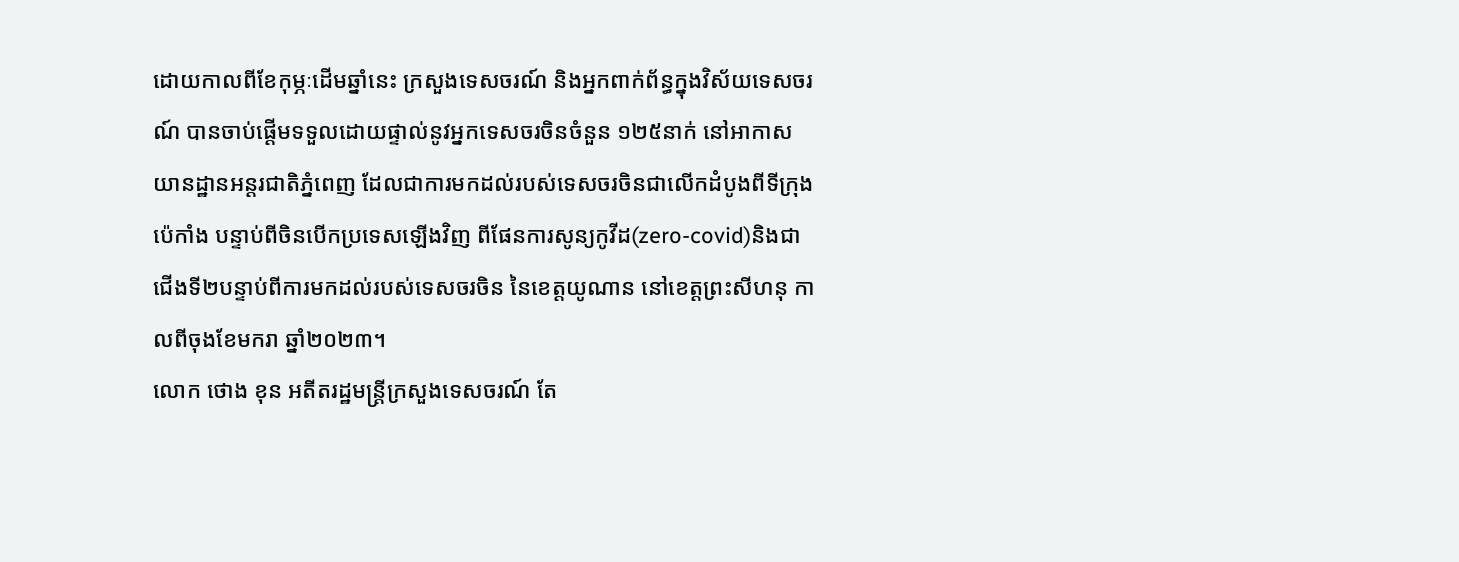ដោយកាលពីខែកុម្ភៈដើមឆ្នាំនេះ ក្រសួងទេសចរណ៍ និងអ្នកពាក់ព័ន្ធក្នុងវិស័យទេសចរណ៍ បានចាប់ផ្តើមទទួលដោយផ្ទាល់នូវអ្នកទេសចរចិនចំនួន ១២៥នាក់ នៅអាកាសយានដ្ឋានអន្តរជាតិភ្នំពេញ ដែលជាការមកដល់របស់ទេសចរចិនជាលើកដំបូងពីទីក្រុងប៉េកាំង បន្ទាប់ពីចិនបើកប្រទេសឡើងវិញ ពីផែនការសូន្យកូវីដ(zero-covid)និងជាជើងទី២បន្ទាប់ពីការមកដល់របស់ទេសចរចិន នៃខេត្តយូណាន នៅខេត្តព្រះសីហនុ កាលពីចុងខែមករា ឆ្នាំ២០២៣។
លោក ថោង ខុន អតីតរដ្ឋមន្រ្តីក្រសួងទេសចរណ៍ តែ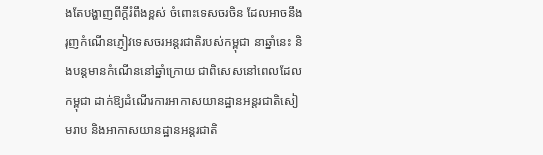ងតែបង្ហាញពីក្តីរំពឹងខ្ពស់ ចំពោះទេសចរចិន ដែលអាចនឹងរុញកំណើនភ្ញៀវទេសចរអន្តរជាតិរបស់កម្ពុជា នាឆ្នាំនេះ និងបន្តមានកំណើននៅឆ្នាំក្រោយ ជាពិសេសនៅពេលដែលកម្ពុជា ដាក់ឱ្យដំណើរការអាកាសយានដ្ឋានអន្តរជាតិសៀមរាប និងអាកាសយានដ្ឋានអន្តរជាតិ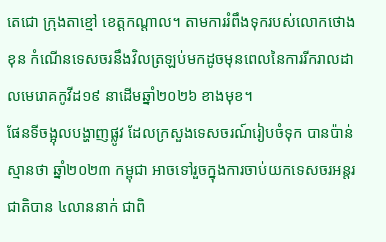តេជោ ក្រុងតាខ្មៅ ខេត្តកណ្តាល។ តាមការរំពឹងទុករបស់លោកថោង ខុន កំណើនទេសចរនឹងវិលត្រឡប់មកដូចមុនពេលនៃការរីករាលដាលមេរោគកូវីដ១៩ នាដើមឆ្នាំ២០២៦ ខាងមុខ។
ផែនទីចង្អុលបង្ហាញផ្លូវ ដែលក្រសួងទេសចរណ៍រៀបចំទុក បានប៉ាន់ស្មានថា ឆ្នាំ២០២៣ កម្ពុជា អាចទៅរួចក្នុងការចាប់យកទេសចរអន្តរជាតិបាន ៤លាននាក់ ជាពិ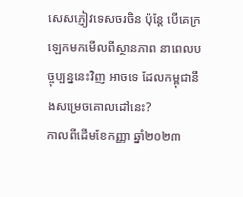សេសភ្ញៀវទេសចរចិន ប៉ុន្តែ បើគេក្រឡេកមកមើលពីស្ថានភាព នាពេលបច្ចុប្បន្ននេះវិញ អាចទេ ដែលកម្ពុជានឹងសម្រេចគោលដៅនេះ?
កាលពីដើមខែកញ្ញា ឆ្នាំ២០២៣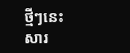ថ្មីៗនេះ សារ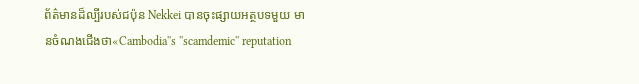ព័ត៌មានដ៏ល្បីរបស់ជប៉ុន Nekkei បានចុះផ្សាយអត្ថបទមួយ មានចំណងជើងថា«Cambodia''s ''scamdemic'' reputation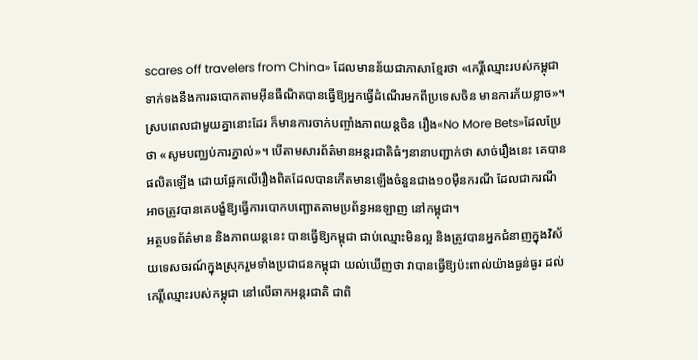scares off travelers from China» ដែលមានន័យជាភាសាខ្មែរថា «កេរ្តិ៍ឈ្មោះរបស់កម្ពុជា ទាក់ទងនឹងការឆបោកតាមអ៊ីនធឺណិតបានធ្វើឱ្យអ្នកធ្វើដំណើរមកពីប្រទេសចិន មានការភ័យខ្លាច»។
ស្របពេលជាមួយគ្នានោះដែរ ក៏មានការចាក់បញ្ចាំងភាពយន្តចិន រឿង«No More Bets»ដែលប្រែថា «សូមបញ្ឈប់ការភ្នាល់»។ បើតាមសារព័ត៌មានអន្តរជាតិធំៗនានាបញ្ជាក់ថា សាច់រឿងនេះ គេបានផលិតឡើង ដោយផ្អែកលើរឿងពិតដែលបានកើតមានឡើងចំនួនជាង១០ម៉ឺនករណី ដែលជាករណីអាចត្រូវបានគេបង្ខំឱ្យធ្វើការបោកបញ្ឆោតតាមប្រព័ន្ធអនឡាញ នៅកម្ពុជា។
អត្ថបទព័ត៌មាន និងភាពយន្តនេះ បានធ្វើឱ្យកម្ពុជា ជាប់ឈ្មោះមិនល្អ និងត្រូវបានអ្នកជំនាញក្នុងវិស័យទេសចរណ៍ក្នុងស្រុករួមទាំងប្រជាជនកម្ពុជា យល់ឃើញថា វាបានធ្វើឱ្យប៉ះពាល់យ៉ាងធ្ងន់ធ្ងរ ដល់កេរ្តិ៍ឈ្មោះរបស់កម្ពុជា នៅលើឆាកអន្តរជាតិ ជាពិ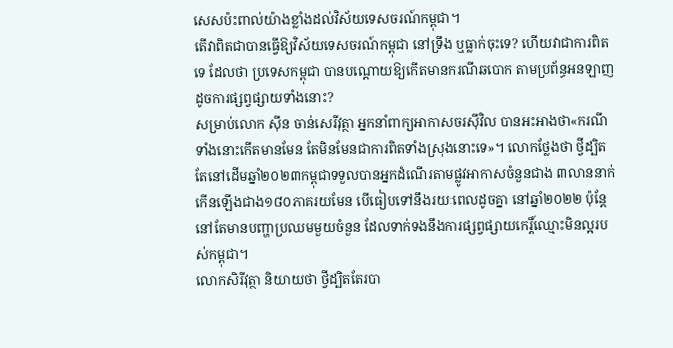សេសប៉ះពាល់យ៉ាងខ្លាំងដល់វិស័យទេសចរណ៍កម្ពុជា។
តើវាពិតជាបានធ្វើឱ្យវិស័យទេសចរណ៍កម្ពុជា នៅទ្រឹង ឬធ្លាក់ចុះទេ? ហើយវាជាការពិតទេ ដែលថា ប្រទេសកម្ពុជា បានបណ្តោយឱ្យកើតមានករណីឆបោក តាមប្រព័ន្ធអនឡាញ ដូចការផ្សព្វផ្សាយទាំងនោះ?
សម្រាប់លោក ស៊ីន ចាន់សេរីវុត្ថា អ្នកនាំពាក្យអាកាសចរស៊ីវិល បានអះអាងថា«ករណីទាំងនោះកើតមានមែន តែមិនមែនជាការពិតទាំងស្រុងនោះទេ»។ លោកថ្លែងថា ថ្វីដ្បិតតែនៅដើមឆ្នាំ២០២៣កម្ពុជាទទួលបានអ្នកដំណើរតាមផ្លូវអាកាសចំនួនជាង ៣លាននាក់ កើនឡើងជាង១៨០ភាគរយមែន បើធៀបទៅនឹងរយៈពេលដូចគ្នា នៅឆ្នាំ២០២២ ប៉ុន្តែនៅតែមានបញ្ហាប្រឈមមួយចំនួន ដែលទាក់ទងនឹងការផ្សព្វផ្សាយកេរ្តិ៍ឈ្មោះមិនល្អរបស់កម្ពុជា។
លោកសិរីវុត្ថា និយាយថា ថ្វីដ្បិតតែរបា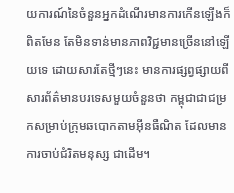យការណ៍នៃចំនួនអ្នកដំណើរមានការកើនឡើងក៏ពិតមែន តែមិនទាន់មានភាពវិជ្ជមានច្រើននៅឡើយទេ ដោយសារតែថ្មីៗនេះ មានការផ្សព្វផ្សាយពីសារព័ត៌មានបរទេសមួយចំនួនថា កម្ពុជាជាជម្រកសម្រាប់ក្រុមឆបោកតាមអ៊ីនធឺណិត ដែលមានការចាប់ជំរិតមនុស្ស ជាដើម។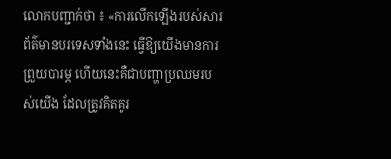លោកបញ្ជាក់ថា ៖ «ការលើកឡើងរបស់សារព័ត៌មានបរទេសទាំងនេះ ធ្វើឱ្យយើងមានការព្រួយបារម្ភ ហើយនេះគឺជាបញ្ហាប្រឈមរបស់យើង ដែលត្រូវគិតគូរ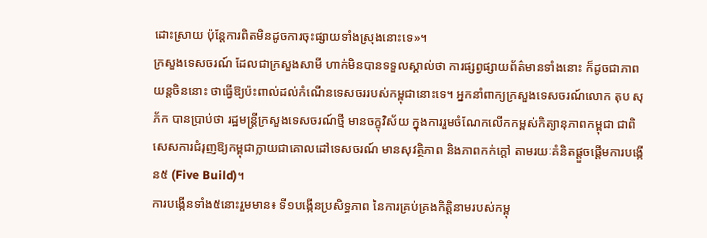ដោះស្រាយ ប៉ុន្តែការពិតមិនដូចការចុះផ្សាយទាំងស្រុងនោះទេ»។
ក្រសួងទេសចរណ៍ ដែលជាក្រសួងសាមី ហាក់មិនបានទទួលស្គាល់ថា ការផ្សព្វផ្សាយព័ត៌មានទាំងនោះ ក៏ដូចជាភាពយន្តចិននោះ ថាធ្វើឱ្យប៉ះពាល់ដល់កំណើនទេសចររបស់កម្ពុជានោះទេ។ អ្នកនាំពាក្យក្រសួងទេសចរណ៍លោក តុប សុភ័ក បានប្រាប់ថា រដ្ឋមន្រ្តីក្រសួងទេសចរណ៍ថ្មី មានចក្ខុវិស័យ ក្នុងការរួមចំណែកលើកកម្ពស់កិត្យានុភាពកម្ពុជា ជាពិសេសការជំរុញឱ្យកម្ពុជាក្លាយជាគោលដៅទេសចរណ៍ មានសុវត្ថិភាព និងភាពកក់ក្តៅ តាមរយៈគំនិតផ្តួចផ្តើមការបង្កើន៥ (Five Build)។
ការបង្កើនទាំង៥នោះរួមមាន៖ ទី១បង្កើនប្រសិទ្ធភាព នៃការគ្រប់គ្រងកិត្តិនាមរបស់កម្ពុ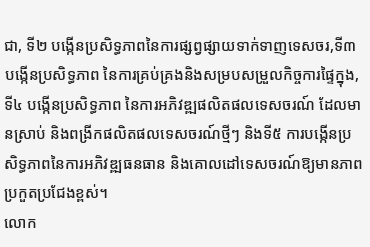ជា, ទី២ បង្កើនប្រសិទ្ធភាពនៃការផ្សព្វផ្សាយទាក់ទាញទេសចរ,ទី៣ បង្កើនប្រសិទ្ធភាព នៃការគ្រប់គ្រងនិងសម្របសម្រួលកិច្ចការផ្ទៃក្នុង,ទី៤ បង្កើនប្រសិទ្ធភាព នៃការអភិវឌ្ឍផលិតផលទេសចរណ៍ ដែលមានស្រាប់ និងពង្រីកផលិតផលទេសចរណ៍ថ្មីៗ និងទី៥ ការបង្កើនប្រសិទ្ធភាពនៃការអភិវឌ្ឍធនធាន និងគោលដៅទេសចរណ៍ឱ្យមានភាពប្រកួតប្រជែងខ្ពស់។
លោក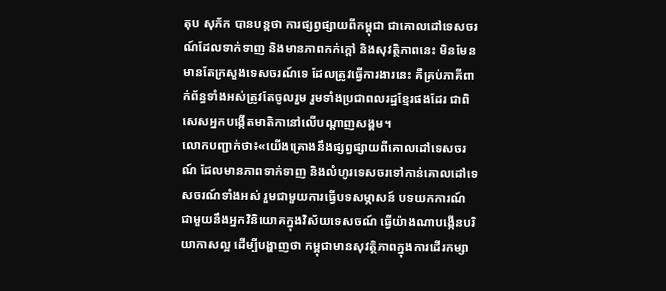តុប សុភ័ក បានបន្តថា ការផ្សព្វផ្សាយពីកម្ពុជា ជាគោលដៅទេសចរណ៍ដែលទាក់ទាញ និងមានភាពកក់ក្តៅ និងសុវត្ថិភាពនេះ មិនមែនមានតែក្រសួងទេសចរណ៍ទេ ដែលត្រូវធ្វើការងារនេះ គឺគ្រប់ភាគីពាក់ព័ន្ធទាំងអស់ត្រូវតែចូលរួម រួមទាំងប្រជាពលរដ្ឋខ្មែរផងដែរ ជាពិសេសអ្នកបង្កើតមាតិកានៅលើបណ្តាញសង្គម។
លោកបញ្ជាក់ថា៖«យើងគ្រោងនឹងផ្សព្វផ្សាយពីគោលដៅទេសចរណ៍ ដែលមានភាពទាក់ទាញ និងលំហូរទេសចរទៅកាន់គោលដៅទេសចរណ៍ទាំងអស់ រួមជាមួយការធ្វើបទសម្ភាសន៍ បទយកការណ៍ ជាមួយនឹងអ្នកវិនិយោគក្នុងវិស័យទេសចណ៍ ធ្វើយ៉ាងណាបង្កើនបរិយាកាសល្អ ដើម្បីបង្ហាញថា កម្ពុជាមានសុវត្ថិភាពក្នុងការដើរកម្សា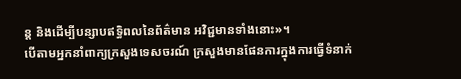ន្ត និងដើម្បីបន្សាបឥទ្ធិពលនៃព័ត៌មាន អវិជ្ជមានទាំងនោះ»។
បើតាមអ្នកនាំពាក្យក្រសួងទេសចរណ៍ ក្រសួងមានផែនការក្នុងការធ្វើទំនាក់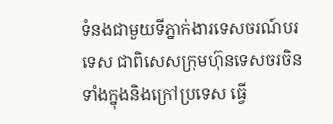ទំនងជាមួយទីភ្នាក់ងារទេសចរណ៍បរទេស ជាពិសេសក្រុមហ៊ុនទេសចរចិន ទាំងក្នុងនិងក្រៅប្រទេស ធ្វើ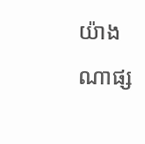យ៉ាងណាផ្ស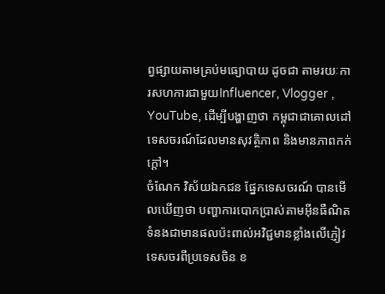ព្វផ្សាយតាមគ្រប់មធ្យោបាយ ដូចជា តាមរយៈការសហការជាមួយInfluencer, Vlogger , YouTube, ដើម្បីបង្ហាញថា កម្ពុជាជាគោលដៅទេសចរណ៍ដែលមានសុវត្ថិភាព និងមានភាពកក់ក្តៅ។
ចំណែក វិស័យឯកជន ផ្នែកទេសចរណ៍ បានមើលឃើញថា បញ្ហាការបោកប្រាស់តាមអ៊ីនធឺណិត ទំនងជាមានផលប៉ះពាល់អវិជ្ជមានខ្លាំងលើភ្ញៀវទេសចរពីប្រទេសចិន ខ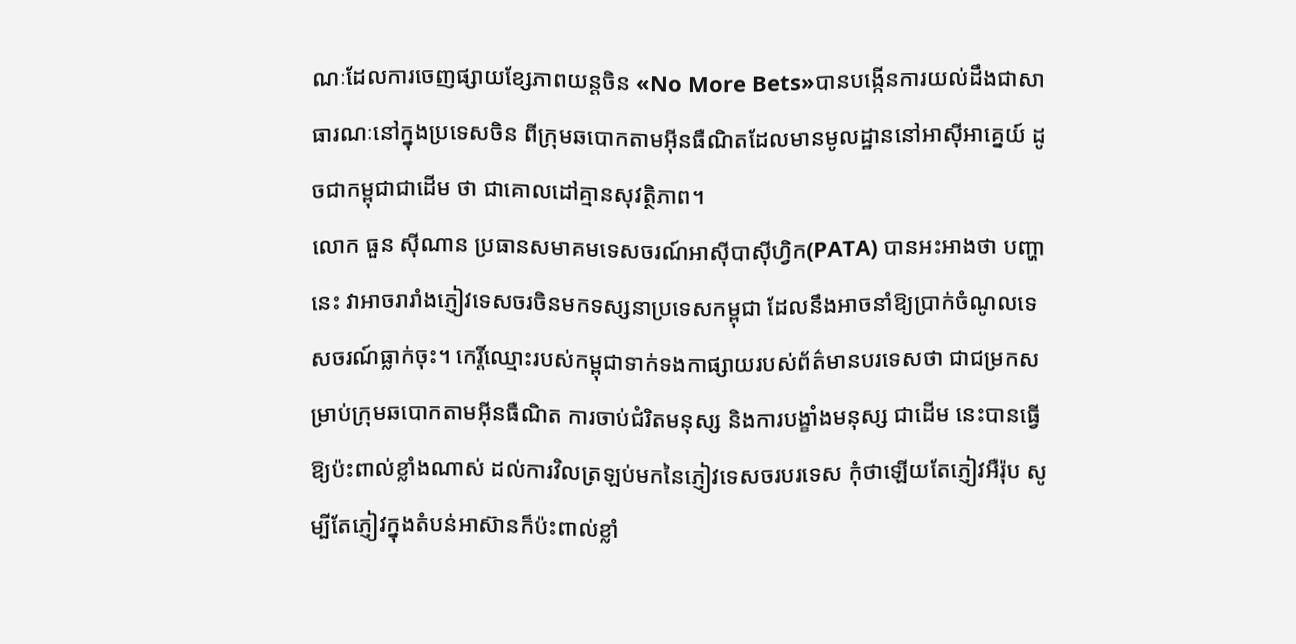ណៈដែលការចេញផ្សាយខ្សែភាពយន្តចិន «No More Bets»បានបង្កើនការយល់ដឹងជាសាធារណៈនៅក្នុងប្រទេសចិន ពីក្រុមឆបោកតាមអ៊ីនធឺណិតដែលមានមូលដ្ឋាននៅអាស៊ីអាគ្នេយ៍ ដូចជាកម្ពុជាជាដើម ថា ជាគោលដៅគ្មានសុវត្ថិភាព។
លោក ធួន ស៊ីណាន ប្រធានសមាគមទេសចរណ៍អាស៊ីបាស៊ីហ្វិក(PATA) បានអះអាងថា បញ្ហានេះ វាអាចរារាំងភ្ញៀវទេសចរចិនមកទស្សនាប្រទេសកម្ពុជា ដែលនឹងអាចនាំឱ្យប្រាក់ចំណូលទេសចរណ៍ធ្លាក់ចុះ។ កេរ្តិ៍ឈ្មោះរបស់កម្ពុជាទាក់ទងកាផ្សាយរបស់ព័ត៌មានបរទេសថា ជាជម្រកសម្រាប់ក្រុមឆបោកតាមអ៊ីនធឺណិត ការចាប់ជំរិតមនុស្ស និងការបង្ខាំងមនុស្ស ជាដើម នេះបានធ្វើឱ្យប៉ះពាល់ខ្លាំងណាស់ ដល់ការវិលត្រឡប់មកនៃភ្ញៀវទេសចរបរទេស កុំថាឡើយតែភ្ញៀវអឺរ៉ុប សូម្បីតែភ្ញៀវក្នុងតំបន់អាស៊ានក៏ប៉ះពាល់ខ្លាំ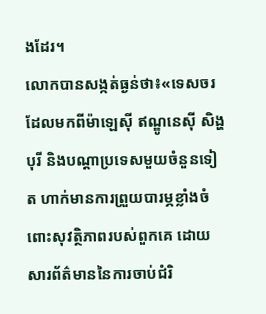ងដែរ។
លោកបានសង្កត់ធ្ងន់ថា៖«ទេសចរដែលមកពីម៉ាឡេស៊ី ឥណ្ឌូនេស៊ី សិង្ហបុរី និងបណ្តាប្រទេសមួយចំនួនទៀត ហាក់មានការព្រួយបារម្ភខ្លាំងចំពោះសុវត្ថិភាពរបស់ពួកគេ ដោយសារព័ត៌មាននៃការចាប់ជំរិ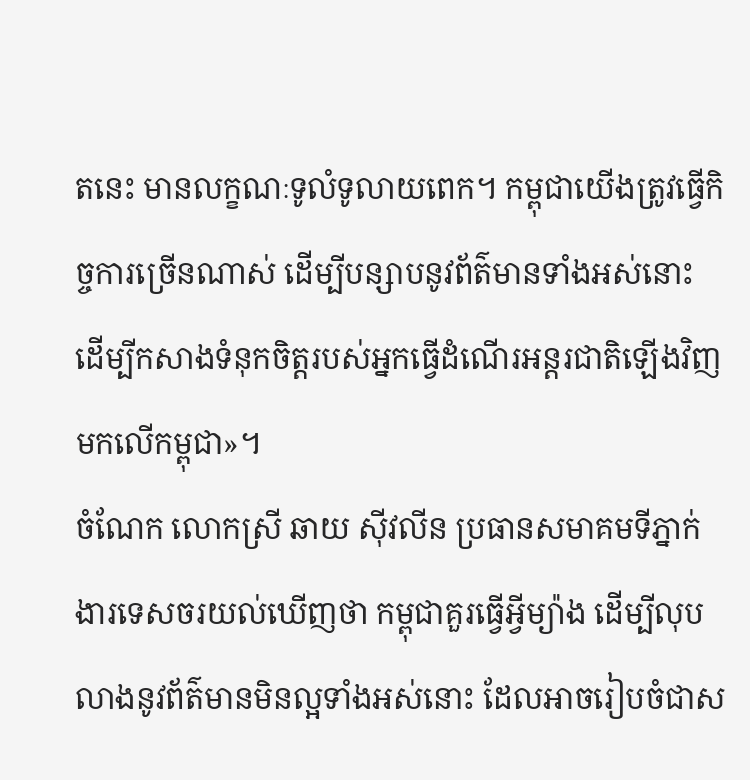តនេះ មានលក្ខណៈទូលំទូលាយពេក។ កម្ពុជាយើងត្រូវធ្វើកិច្ចការច្រើនណាស់ ដើម្បីបន្សាបនូវព័ត៌មានទាំងអស់នោះ ដើម្បីកសាងទំនុកចិត្តរបស់អ្នកធ្វើដំណើរអន្តរជាតិឡើងវិញមកលើកម្ពុជា»។
ចំណែក លោកស្រី ឆាយ ស៊ីវលីន ប្រធានសមាគមទីភ្នាក់ងារទេសចរយល់ឃើញថា កម្ពុជាគួរធ្វើអ្វីម្យ៉ាង ដើម្បីលុបលាងនូវព័ត៌មានមិនល្អទាំងអស់នោះ ដែលអាចរៀបចំជាស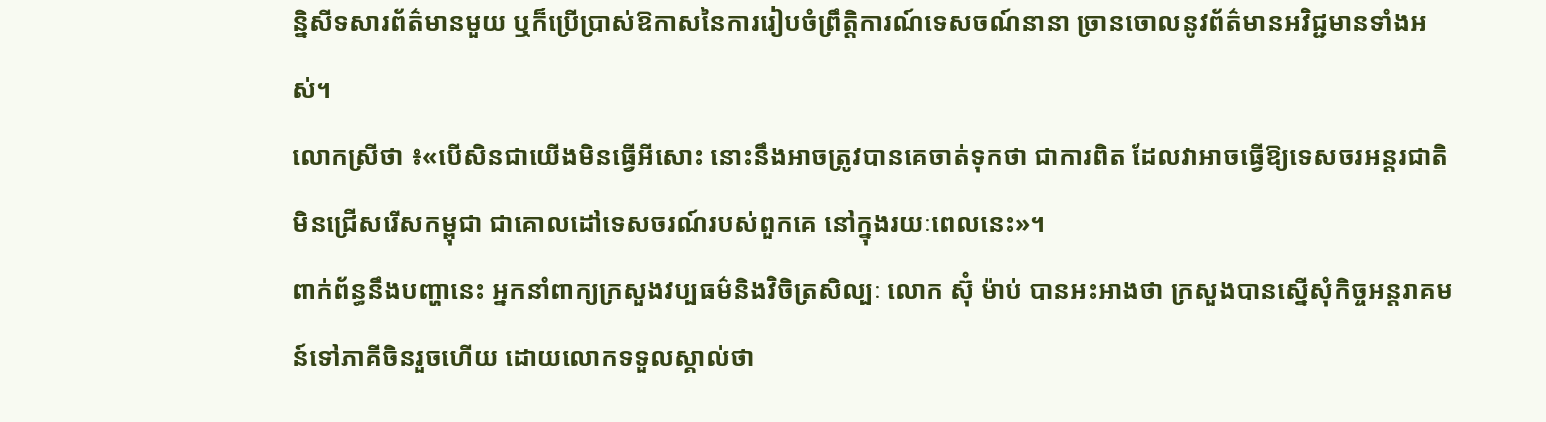ន្និសីទសារព័ត៌មានមួយ ឬក៏ប្រើប្រាស់ឱកាសនៃការរៀបចំព្រឹត្តិការណ៍ទេសចណ៍នានា ច្រានចោលនូវព័ត៌មានអវិជ្ជមានទាំងអស់។
លោកស្រីថា ៖«បើសិនជាយើងមិនធ្វើអីសោះ នោះនឹងអាចត្រូវបានគេចាត់ទុកថា ជាការពិត ដែលវាអាចធ្វើឱ្យទេសចរអន្តរជាតិ មិនជ្រើសរើសកម្ពុជា ជាគោលដៅទេសចរណ៍របស់ពួកគេ នៅក្នុងរយៈពេលនេះ»។
ពាក់ព័ន្ធនឹងបញ្ហានេះ អ្នកនាំពាក្យក្រសួងវប្បធម៌និងវិចិត្រសិល្បៈ លោក ស៊ុំ ម៉ាប់ បានអះអាងថា ក្រសួងបានស្នើសុំកិច្ចអន្តរាគមន៍ទៅភាគីចិនរួចហើយ ដោយលោកទទួលស្គាល់ថា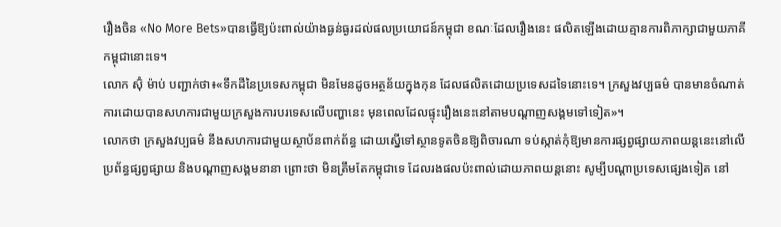រឿងចិន «No More Bets»បានធ្វើឱ្យប៉ះពាល់យ៉ាងធ្ងន់ធ្ងរដល់ផលប្រយោជន៍កម្ពុជា ខណៈដែលរឿងនេះ ផលិតឡើងដោយគ្មានការពិភាក្សាជាមួយភាគីកម្ពុជានោះទេ។
លោក ស៊ុំ ម៉ាប់ បញ្ជាក់ថា៖«ទឹកដីនៃប្រទេសកម្ពុជា មិនមែនដូចអត្ថន័យក្នុងកុន ដែលផលិតដោយប្រទេសដទៃនោះទេ។ ក្រសួងវប្បធម៌ បានមានចំណាត់ការដោយបានសហការជាមួយក្រសួងការបរទេសលើបញ្ហានេះ មុនពេលដែលផ្ទុះរឿងនេះនៅតាមបណ្តាញសង្គមទៅទៀត»។
លោកថា ក្រសួងវប្បធម៌ នឹងសហការជាមួយស្ថាប័នពាក់ព័ន្ធ ដោយស្នើទៅស្ថានទូតចិនឱ្យពិចារណា ទប់ស្កាត់កុំឱ្យមានការផ្សព្វផ្សាយភាពយន្តនេះនៅលើប្រព័ន្ធផ្សព្វផ្សាយ និងបណ្តាញសង្គមនានា ព្រោះថា មិនត្រឹមតែកម្ពុជាទេ ដែលរងផលប៉ះពាល់ដោយភាពយន្តនោះ សូម្បីបណ្តាប្រទេសផ្សេងទៀត នៅ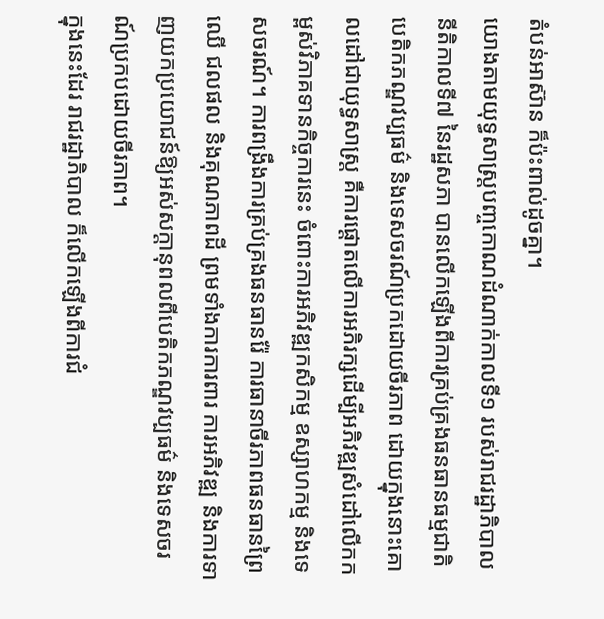តំបន់អាស៊ាន ក៏ប៉ះពាល់ដូចគ្នា។
យោងតាមយុទ្ធសាស្ត្របញ្ចកោណដំណាក់កាលទី១ របស់រាជរដ្ឋាភិបាល នីតិកាលទី៧ នៃរដ្ឋសភា បានលើកឡើងពីការគ្រប់គ្រងធនធានធម្មជាតិ បេតិកភណ្ឌវប្បធម៌ និងទេសចរណ៍ប្រកដោយចីរភាព ដោយក្នុងនោះគោលដៅជាយុទ្ធសាស្រ្ត គឺការផ្តោតលើការអភិរក្សដើម្បីអភិវឌ្ឍសំដៅលើកកម្ពស់វិភាគទានកិច្ចការនេះ ចំពោះការអភិវឌ្ឍកសិកម្ម ឧស្សាហកម្ម និងទេសចរណ៍។ ការពង្រឹងការគ្រប់គ្រងធនធានរ៉ែ ការធានាចីរភាពធនធានព្រៃឈើ ជលផល និងគុណភាពដី ព្រមទាំងការការពារ ការអភិវឌ្ឍ និងការទាញយកប្រយោជន៍ឱ្យអស់សក្តានុពលពីបេតិកភណ្ឌវប្បធម៌ និងទេសចរណ៍ប្រកបដោយចីរភាព។
ក្នុងនេះដែរ រាជរដ្ឋាភិបាល ក៏លើកឡើងពីការជំ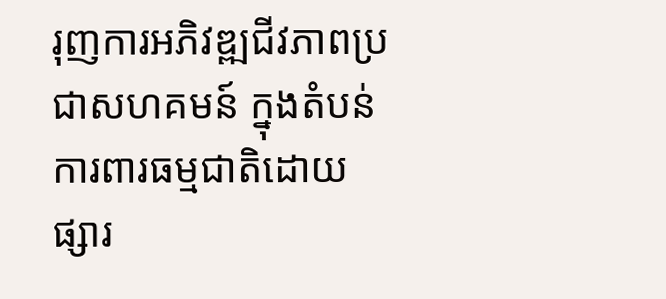រុញការអភិវឌ្ឍជីវភាពប្រជាសហគមន៍ ក្នុងតំបន់ការពារធម្មជាតិដោយផ្សារ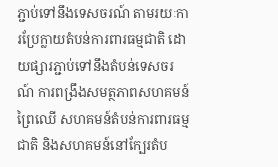ភ្ជាប់ទៅនឹងទេសចរណ៍ តាមរយៈការប្រែក្លាយតំបន់ការពារធម្មជាតិ ដោយផ្សារភ្ជាប់ទៅនឹងតំបន់ទេសចរណ៍ ការពង្រឹងសមត្ថភាពសហគមន៍ព្រៃឈើ សហគមន៍តំបន់ការពារធម្មជាតិ និងសហគមន៍នៅក្បែរតំប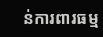ន់ការពារធម្ម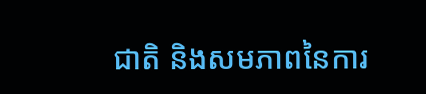ជាតិ និងសមភាពនៃការ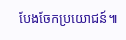បែងចែកប្រយោជន៍៕